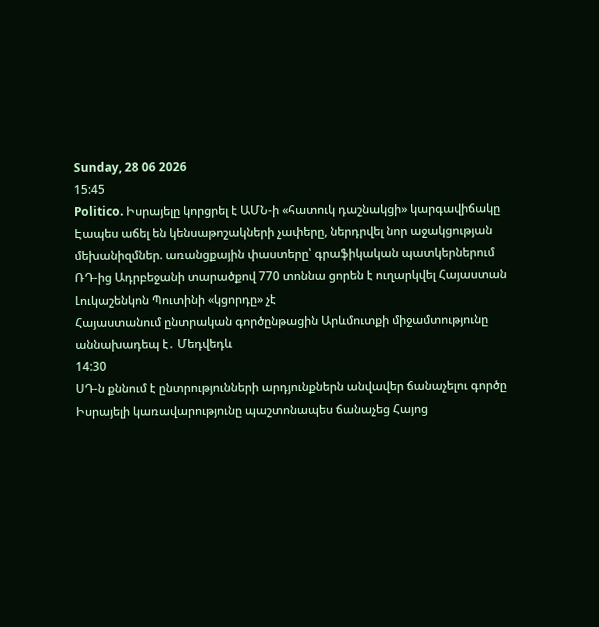Sunday, 28 06 2026
15:45
Politico. Իսրայելը կորցրել է ԱՄՆ-ի «հատուկ դաշնակցի» կարգավիճակը
Էապես աճել են կենսաթոշակների չափերը, ներդրվել նոր աջակցության մեխանիզմներ. առանցքային փաստերը՝ գրաֆիկական պատկերներում
ՌԴ-ից Ադրբեջանի տարածքով 770 տոննա ցորեն է ուղարկվել Հայաստան
Լուկաշենկոն Պուտինի «կցորդը» չէ
Հայաստանում ընտրական գործընթացին Արևմուտքի միջամտությունը աննախադեպ է․ Մեդվեդև
14:30
ՍԴ-ն քննում է ընտրությունների արդյունքներն անվավեր ճանաչելու գործը
Իսրայելի կառավարությունը պաշտոնապես ճանաչեց Հայոց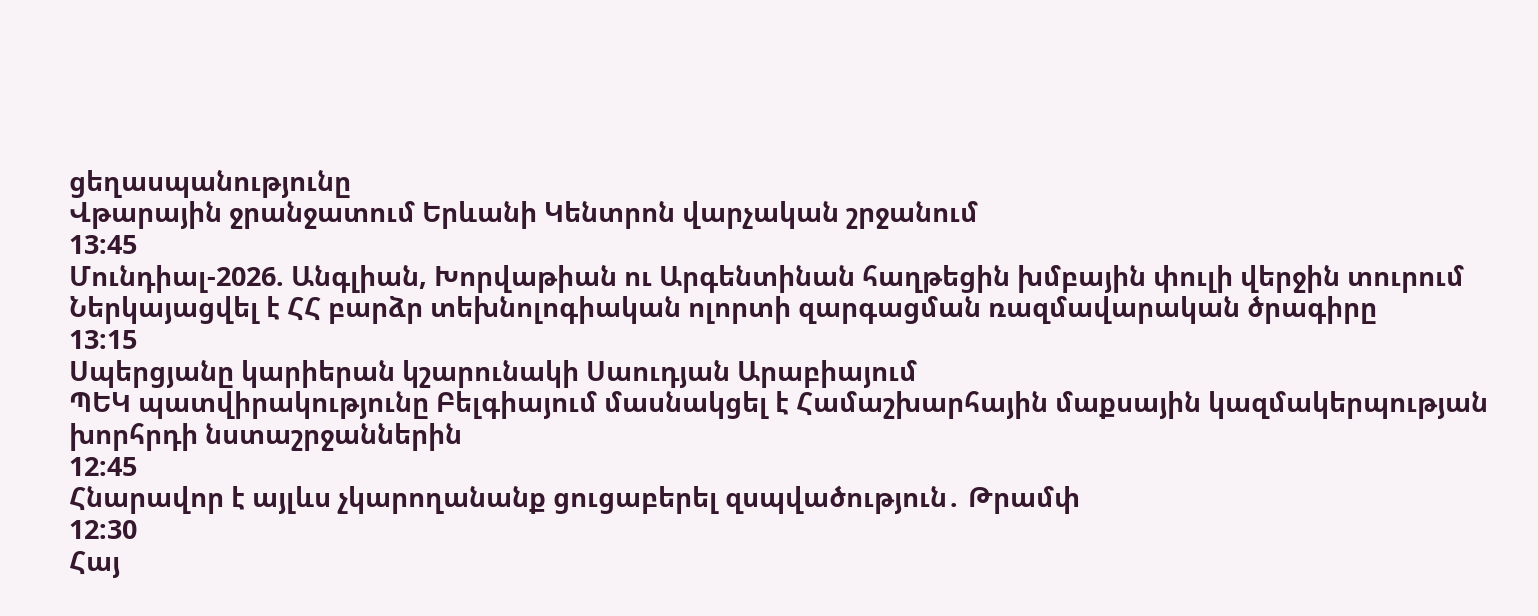ցեղասպանությունը
Վթարային ջրանջատում Երևանի Կենտրոն վարչական շրջանում
13:45
Մունդիալ-2026. Անգլիան, Խորվաթիան ու Արգենտինան հաղթեցին խմբային փուլի վերջին տուրում
Ներկայացվել է ՀՀ բարձր տեխնոլոգիական ոլորտի զարգացման ռազմավարական ծրագիրը
13:15
Սպերցյանը կարիերան կշարունակի Սաուդյան Արաբիայում
ՊԵԿ պատվիրակությունը Բելգիայում մասնակցել է Համաշխարհային մաքսային կազմակերպության խորհրդի նստաշրջաններին
12:45
Հնարավոր է այլևս չկարողանանք ցուցաբերել զսպվածություն․ Թրամփ
12:30
Հայ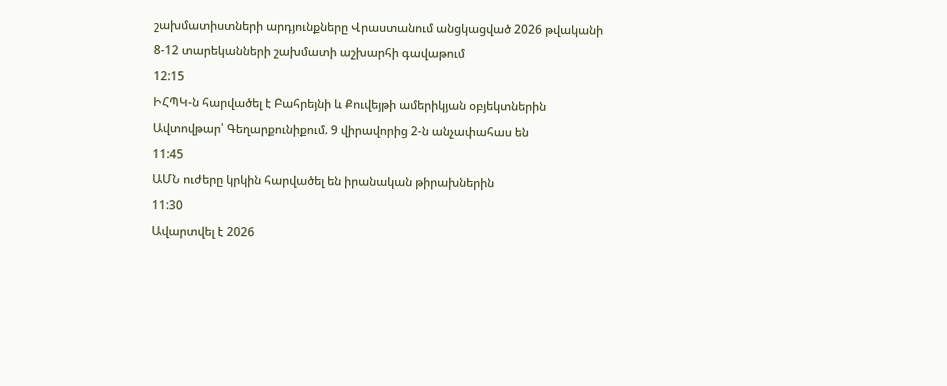շախմատիստների արդյունքները Վրաստանում անցկացված 2026 թվականի 8-12 տարեկանների շախմատի աշխարհի գավաթում
12:15
ԻՀՊԿ-ն հարվածել է Բահրեյնի և Քուվեյթի ամերիկյան օբյեկտներին
Ավտովթար՝ Գեղարքունիքում. 9 վիրավորից 2-ն անչափահաս են
11:45
ԱՄՆ ուժերը կրկին հարվածել են իրանական թիրախներին
11:30
Ավարտվել է 2026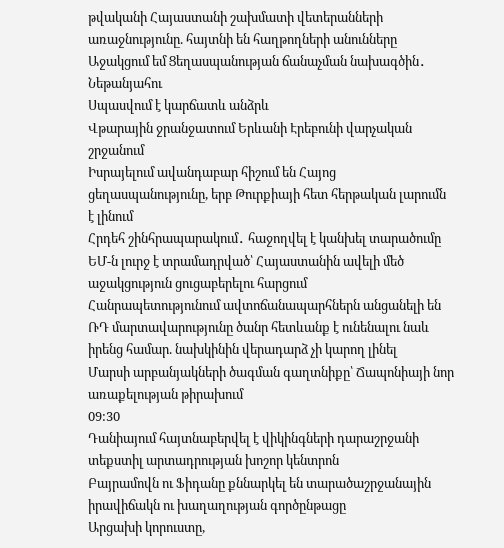թվականի Հայաստանի շախմատի վետերանների առաջնությունը. հայտնի են հաղթողների անունները
Աջակցում եմ Ցեղասպանության ճանաչման նախագծին․ Նեթանյահու
Սպասվում է կարճատև անձրև
Վթարային ջրանջատում Երևանի Էրեբունի վարչական շրջանում
Իսրայելում ավանդաբար հիշում են Հայոց ցեղասպանությունը, երբ Թուրքիայի հետ հերթական լարումն է լինում
Հրդեհ շինհրապարակում․ հաջողվել է կանխել տարածումը
ԵՄ-ն լուրջ է տրամադրված՝ Հայաստանին ավելի մեծ աջակցություն ցուցաբերելու հարցում
Հանրապետությունում ավտոճանապարհներն անցանելի են
ՌԴ մարտավարությունը ծանր հետևանք է ունենալու նաև իրենց համար. նախկինին վերադարձ չի կարող լինել
Մարսի արբանյակների ծագման գաղտնիքը՝ Ճապոնիայի նոր առաքելության թիրախում
09:30
Դանիայում հայտնաբերվել է վիկինգների դարաշրջանի տեքստիլ արտադրության խոշոր կենտրոն
Բայրամովն ու Ֆիդանը քննարկել են տարածաշրջանային իրավիճակն ու խաղաղության գործընթացը
Արցախի կորուստը,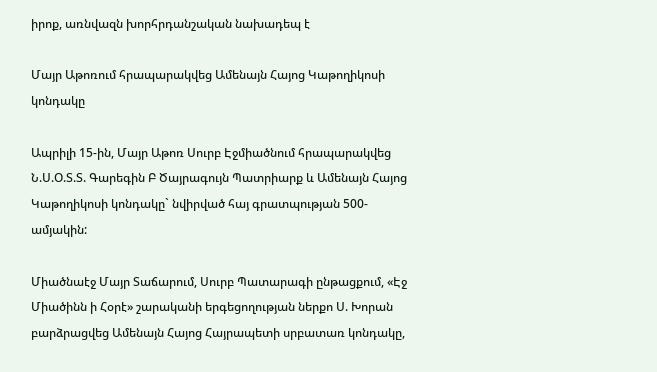իրոք, առնվազն խորհրդանշական նախադեպ է

Մայր Աթոռում հրապարակվեց Ամենայն Հայոց Կաթողիկոսի կոնդակը

Ապրիլի 15-ին, Մայր Աթոռ Սուրբ Էջմիածնում հրապարակվեց Ն.Ս.Օ.Տ.Տ. Գարեգին Բ Ծայրագույն Պատրիարք և Ամենայն Հայոց Կաթողիկոսի կոնդակը` նվիրված հայ գրատպության 500-ամյակին:

Միածնաէջ Մայր Տաճարում, Սուրբ Պատարագի ընթացքում, «Էջ Միածինն ի Հօրէ» շարականի երգեցողության ներքո Ս. Խորան բարձրացվեց Ամենայն Հայոց Հայրապետի սրբատառ կոնդակը,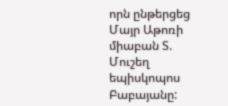որն ընթերցեց Մայր Աթոռի միաբան Տ. Մուշեղ եպիսկոպոս Բաբայանը: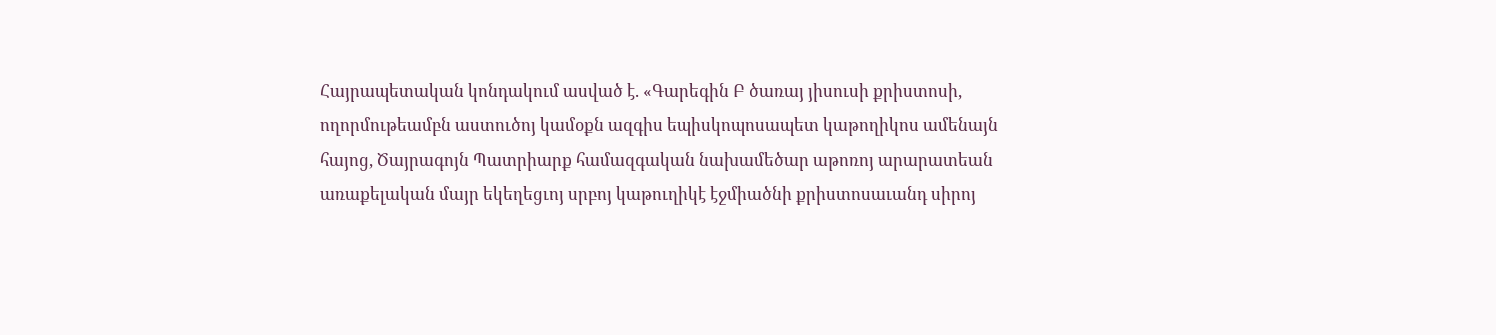Հայրապետական կոնդակում ասված է. «Գարեգին Բ ծառայ յիսուսի քրիստոսի, ողորմութեամբն աստուծոյ կամօքն ազգիս եպիսկոպոսապետ կաթողիկոս ամենայն հայոց, Ծայրագոյն Պատրիարք համազգական նախամեծար աթոռոյ արարատեան առաքելական մայր եկեղեցւոյ սրբոյ կաթուղիկէ էջմիածնի քրիստոսաւանդ սիրոյ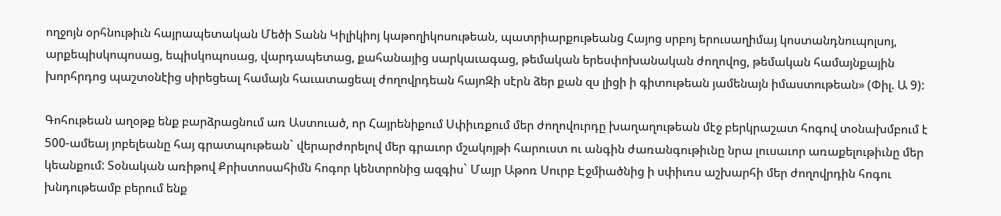ողջոյն օրհնութիւն հայրապետական Մեծի Տանն Կիլիկիոյ կաթողիկոսութեան, պատրիարքութեանց Հայոց սրբոյ երուսաղիմայ կոստանդնուպոլսոյ, արքեպիսկոպոսաց, եպիսկոպոսաց, վարդապետաց, քահանայից սարկաւագաց, թեմական երեսփոխանական ժողովոց, թեմական համայնքային խորհրդոց պաշտօնէից սիրեցեալ համայն հաւատացեալ ժողովրդեան հայոԶի սէրն ձեր քան զս լիցի ի գիտութեան յամենայն իմաստութեան» (Փիլ. Ա 9):

Գոհութեան աղօթք ենք բարձրացնում առ Աստուած, որ Հայրենիքում Սփիւռքում մեր ժողովուրդը խաղաղութեան մէջ բերկրաշատ հոգով տօնախմբում է 500-ամեայ յոբելեանը հայ գրատպութեան` վերարժորելով մեր գրաւոր մշակոյթի հարուստ ու անգին ժառանգութիւնը նրա լուսաւոր առաքելութիւնը մեր կեանքում: Տօնական առիթով Քրիստոսահիմն հոգոր կենտրոնից ազգիս` Մայր Աթոռ Սուրբ Էջմիածնից ի սփիւռս աշխարհի մեր ժողովրդին հոգու խնդութեամբ բերում ենք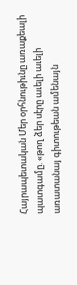Հայրապետական Մեր օրհնութիւնը առաքեալի պատգամը. «թող ձեր սէրը աւելի աւելի առատանայ գիտութեան ամենայն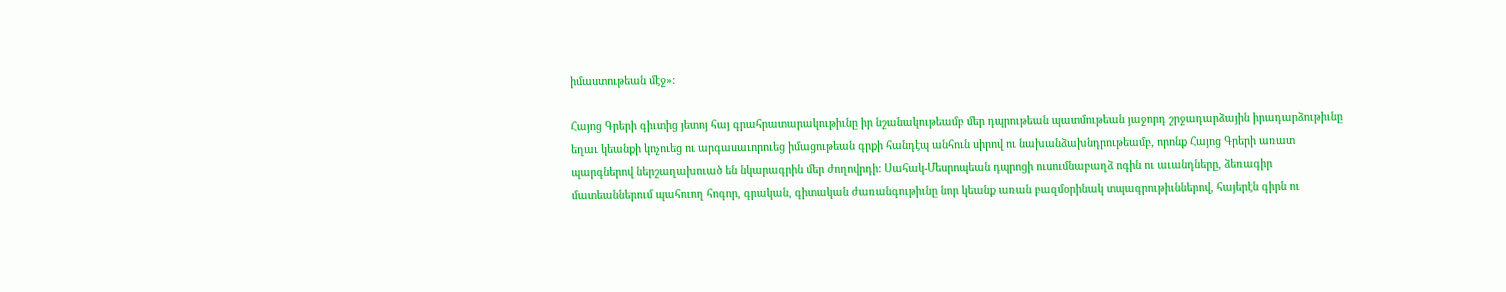իմաստութեան մէջ»:

Հայոց Գրերի գիւտից յետոյ հայ գրահրատարակութիւնը իր նշանակութեամբ մեր դպրութեան պատմութեան յաջորդ շրջադարձային իրադարձութիւնը եղաւ կեանքի կոչուեց ու արգասաւորուեց իմացութեան գրքի հանդէպ անհուն սիրով ու նախանձախնդրութեամբ, որոնք Հայոց Գրերի առատ պարգներով ներշաղախուած են նկարագրին մեր ժողովրդի: Սահակ-Մեսրոպեան դպրոցի ուսումնաբաղձ ոգին ու աւանդները, ձեռագիր մատեաններում պահուող հոգոր, գրական, գիտական ժառանգութիւնը նոր կեանք առան բազմօրինակ տպագրութիւններով, հայերէն գիրն ու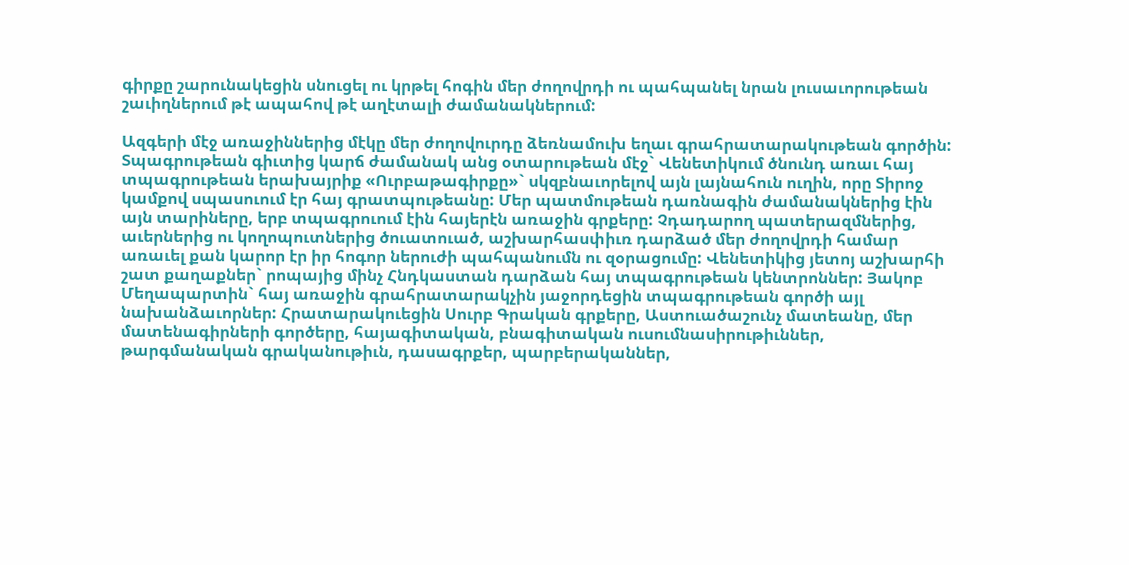գիրքը շարունակեցին սնուցել ու կրթել հոգին մեր ժողովրդի ու պահպանել նրան լուսաւորութեան շաւիղներում թէ ապահով թէ աղէտալի ժամանակներում:

Ազգերի մէջ առաջիններից մէկը մեր ժողովուրդը ձեռնամուխ եղաւ գրահրատարակութեան գործին: Տպագրութեան գիւտից կարճ ժամանակ անց օտարութեան մէջ` Վենետիկում ծնունդ առաւ հայ տպագրութեան երախայրիք «Ուրբաթագիրքը»` սկզբնաւորելով այն լայնահուն ուղին, որը Տիրոջ կամքով սպասուում էր հայ գրատպութեանը: Մեր պատմութեան դառնագին ժամանակներից էին այն տարիները, երբ տպագրուում էին հայերէն առաջին գրքերը: Չդադարող պատերազմներից, աւերներից ու կողոպուտներից ծուատուած, աշխարհասփիւռ դարձած մեր ժողովրդի համար առաւել քան կարոր էր իր հոգոր ներուժի պահպանումն ու զօրացումը: Վենետիկից յետոյ աշխարհի շատ քաղաքներ` րոպայից մինչ Հնդկաստան դարձան հայ տպագրութեան կենտրոններ: Յակոբ Մեղապարտին` հայ առաջին գրահրատարակչին յաջորդեցին տպագրութեան գործի այլ նախանձաւորներ: Հրատարակուեցին Սուրբ Գրական գրքերը, Աստուածաշունչ մատեանը, մեր մատենագիրների գործերը, հայագիտական, բնագիտական ուսումնասիրութիւններ, թարգմանական գրականութիւն, դասագրքեր, պարբերականներ,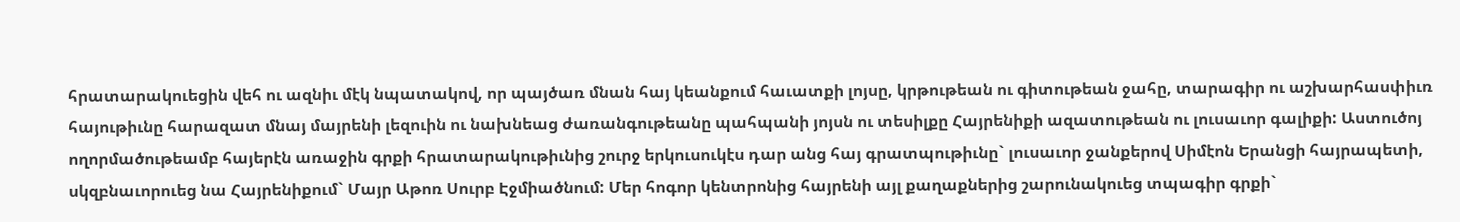հրատարակուեցին վեհ ու ազնիւ մէկ նպատակով, որ պայծառ մնան հայ կեանքում հաւատքի լոյսը, կրթութեան ու գիտութեան ջահը, տարագիր ու աշխարհասփիւռ հայութիւնը հարազատ մնայ մայրենի լեզուին ու նախնեաց ժառանգութեանը պահպանի յոյսն ու տեսիլքը Հայրենիքի ազատութեան ու լուսաւոր գալիքի: Աստուծոյ ողորմածութեամբ հայերէն առաջին գրքի հրատարակութիւնից շուրջ երկուսուկէս դար անց հայ գրատպութիւնը` լուսաւոր ջանքերով Սիմէոն Երանցի հայրապետի, սկզբնաւորուեց նա Հայրենիքում` Մայր Աթոռ Սուրբ Էջմիածնում: Մեր հոգոր կենտրոնից հայրենի այլ քաղաքներից շարունակուեց տպագիր գրքի`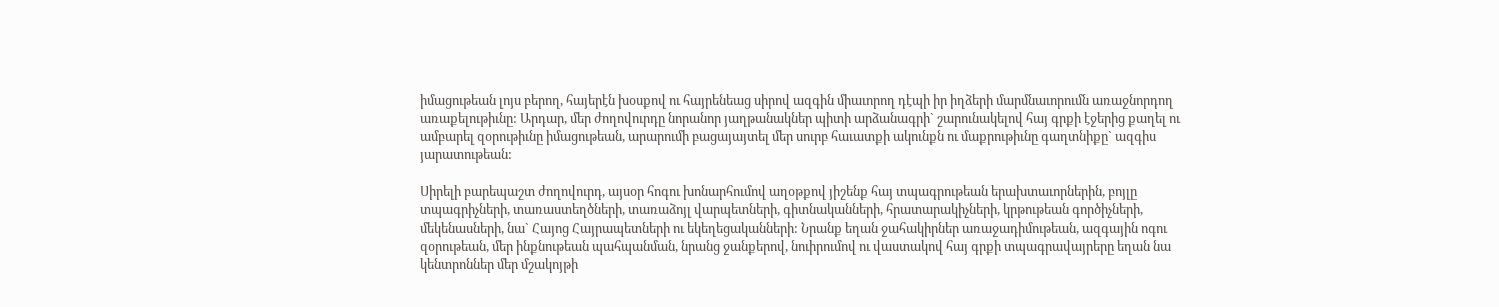իմացութեան լոյս բերող, հայերէն խօսքով ու հայրենեաց սիրով ազգին միաւորող դէպի իր իղձերի մարմնաւորումն առաջնորդող առաքելութիւնը: Արդար, մեր ժողովուրդը նորանոր յաղթանակներ պիտի արձանագրի` շարունակելով հայ գրքի էջերից քաղել ու ամբարել զօրութիւնը իմացութեան, արարումի բացայայտել մեր սուրբ հաւատքի ակունքն ու մաքրութիւնը գաղտնիքը` ազգիս յարատութեան:

Սիրելի բարեպաշտ ժողովուրդ, այսօր հոգու խոնարհումով աղօթքով յիշենք հայ տպագրութեան երախտաւորներին, բոյլը տպագրիչների, տառաստեղծների, տառաձոյլ վարպետների, գիտնականների, հրատարակիչների, կրթութեան գործիչների, մեկենասների, նա` Հայոց Հայրապետների ու եկեղեցականների: Նրանք եղան ջահակիրներ առաջադիմութեան, ազգային ոգու զօրութեան, մեր ինքնութեան պահպանման, նրանց ջանքերով, նուիրումով ու վաստակով հայ գրքի տպագրավայրերը եղան նա կենտրոններ մեր մշակոյթի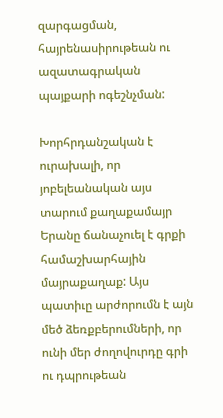զարգացման, հայրենասիրութեան ու ազատագրական պայքարի ոգեշնչման:

Խորհրդանշական է ուրախալի, որ յոբելեանական այս տարում քաղաքամայր Երանը ճանաչուել է գրքի համաշխարհային մայրաքաղաք: Այս պատիւը արժորումն է այն մեծ ձեռքբերումների, որ ունի մեր ժողովուրդը գրի ու դպրութեան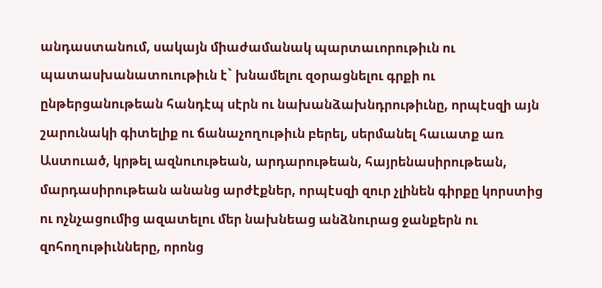անդաստանում, սակայն միաժամանակ պարտաւորութիւն ու պատասխանատուութիւն է` խնամելու զօրացնելու գրքի ու ընթերցանութեան հանդէպ սէրն ու նախանձախնդրութիւնը, որպէսզի այն շարունակի գիտելիք ու ճանաչողութիւն բերել, սերմանել հաւատք առ Աստուած, կրթել ազնուութեան, արդարութեան, հայրենասիրութեան, մարդասիրութեան անանց արժէքներ, որպէսզի զուր չլինեն գիրքը կորստից ու ոչնչացումից ազատելու մեր նախնեաց անձնուրաց ջանքերն ու զոհողութիւնները, որոնց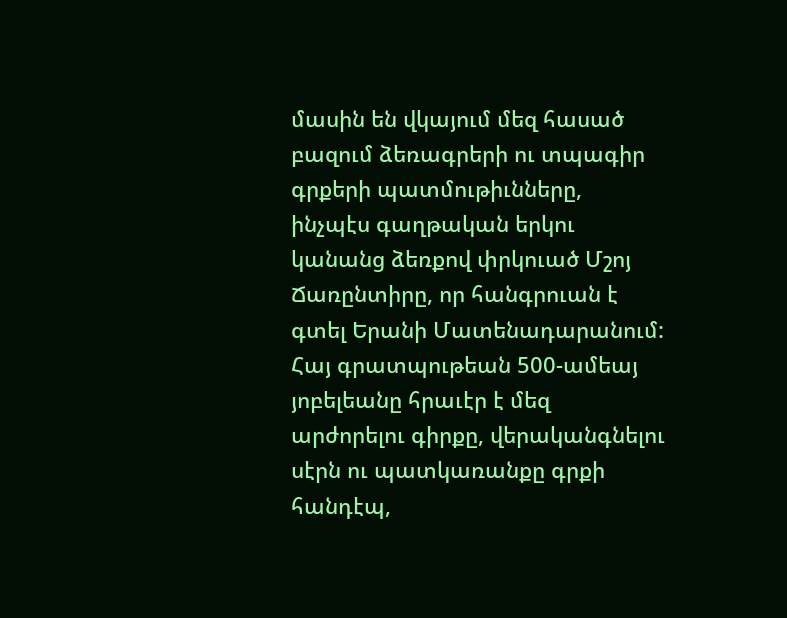մասին են վկայում մեզ հասած բազում ձեռագրերի ու տպագիր գրքերի պատմութիւնները, ինչպէս գաղթական երկու կանանց ձեռքով փրկուած Մշոյ Ճառընտիրը, որ հանգրուան է գտել Երանի Մատենադարանում: Հայ գրատպութեան 500-ամեայ յոբելեանը հրաւէր է մեզ արժորելու գիրքը, վերականգնելու սէրն ու պատկառանքը գրքի հանդէպ,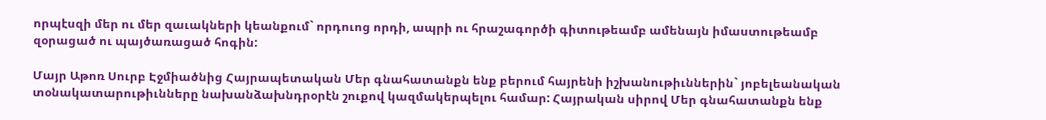որպէսզի մեր ու մեր զաւակների կեանքում` որդուոց որդի, ապրի ու հրաշագործի գիտութեամբ ամենայն իմաստութեամբ զօրացած ու պայծառացած հոգին:

Մայր Աթոռ Սուրբ Էջմիածնից Հայրապետական Մեր գնահատանքն ենք բերում հայրենի իշխանութիւններին` յոբելեանական տօնակատարութիւնները նախանձախնդրօրէն շուքով կազմակերպելու համար: Հայրական սիրով Մեր գնահատանքն ենք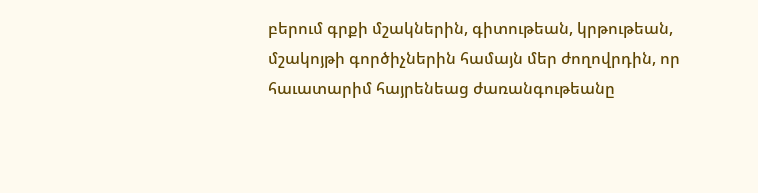բերում գրքի մշակներին, գիտութեան, կրթութեան, մշակոյթի գործիչներին համայն մեր ժողովրդին, որ հաւատարիմ հայրենեաց ժառանգութեանը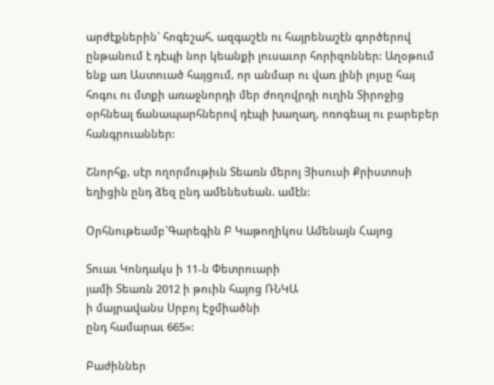արժէքներին` հոգեշահ, ազգաշէն ու հայրենաշէն գործերով ընթանում է դէպի նոր կեանքի լուսաւոր հորիզոններ: Աղօթում ենք առ Աստուած հայցում, որ անմար ու վառ լինի լոյսը հայ հոգու ու մտքի առաջնորդի մեր ժողովրդի ուղին Տիրոջից օրհնեալ ճանապարհներով դէպի խաղաղ, ոռոգեալ ու բարեբեր հանգրուաններ:

Շնորհք, սէր ողորմութիւն Տեառն մերոյ Յիսուսի Քրիստոսի եղիցին ընդ ձեզ ընդ ամենեսեան. ամէն:

Օրհնութեամբ`Գարեգին Բ Կաթողիկոս Ամենայն Հայոց

Տուաւ Կոնդակս ի 11-ն Փետրուարի
յամի Տեառն 2012 ի թուին հայոց ՌՆԿԱ
ի մայրավանս Սրբոյ Էջմիածնի
ընդ համարաւ 665»:

Բաժիններ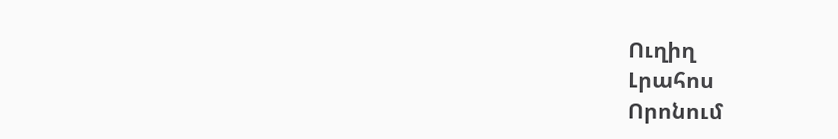Ուղիղ
Լրահոս
Որոնում